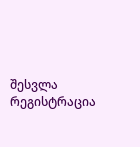შესვლა
რეგისტრაცია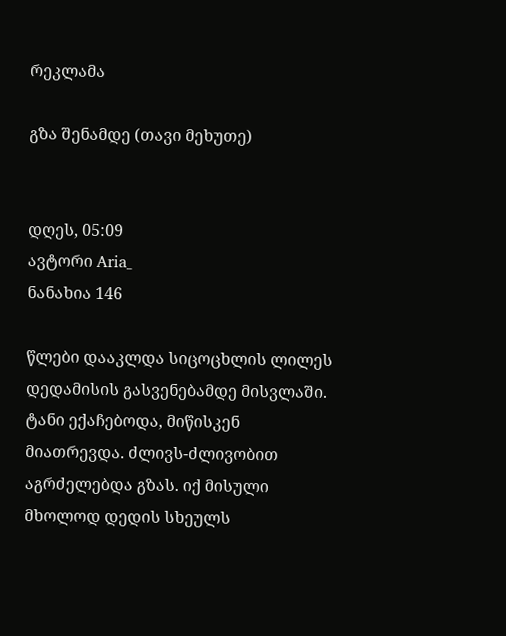რეკლამა

გზა შენამდე (თავი მეხუთე)


დღეს, 05:09
ავტორი Aria_
ნანახია 146

წლები დააკლდა სიცოცხლის ლილეს დედამისის გასვენებამდე მისვლაში. ტანი ექაჩებოდა, მიწისკენ მიათრევდა. ძლივს-ძლივობით აგრძელებდა გზას. იქ მისული მხოლოდ დედის სხეულს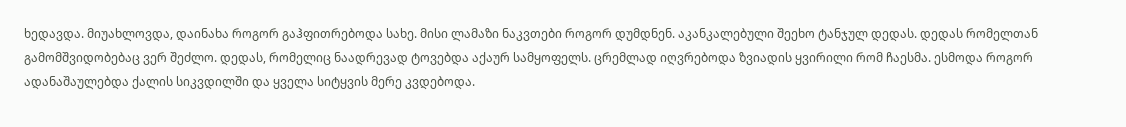ხედავდა. მიუახლოვდა, დაინახა როგორ გაჰფითრებოდა სახე. მისი ლამაზი ნაკვთები როგორ დუმდნენ. აკანკალებული შეეხო ტანჯულ დედას. დედას რომელთან გამომშვიდობებაც ვერ შეძლო. დედას, რომელიც ნაადრევად ტოვებდა აქაურ სამყოფელს. ცრემლად იღვრებოდა ზვიადის ყვირილი რომ ჩაესმა. ესმოდა როგორ ადანაშაულებდა ქალის სიკვდილში და ყველა სიტყვის მერე კვდებოდა.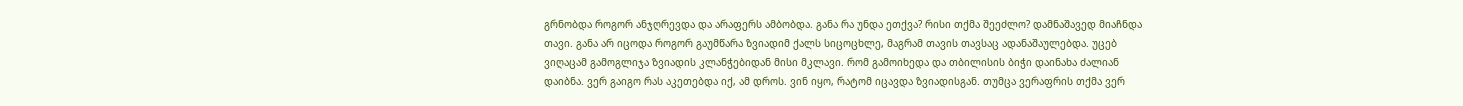გრნობდა როგორ ანჯღრევდა და არაფერს ამბობდა. განა რა უნდა ეთქვა? რისი თქმა შეეძლო? დამნაშავედ მიაჩნდა თავი. განა არ იცოდა როგორ გაუმწარა ზვიადიმ ქალს სიცოცხლე, მაგრამ თავის თავსაც ადანაშაულებდა. უცებ ვიღაცამ გამოგლიჯა ზვიადის კლანჭებიდან მისი მკლავი. რომ გამოიხედა და თბილისის ბიჭი დაინახა ძალიან დაიბნა. ვერ გაიგო რას აკეთებდა იქ, ამ დროს. ვინ იყო, რატომ იცავდა ზვიადისგან. თუმცა ვერაფრის თქმა ვერ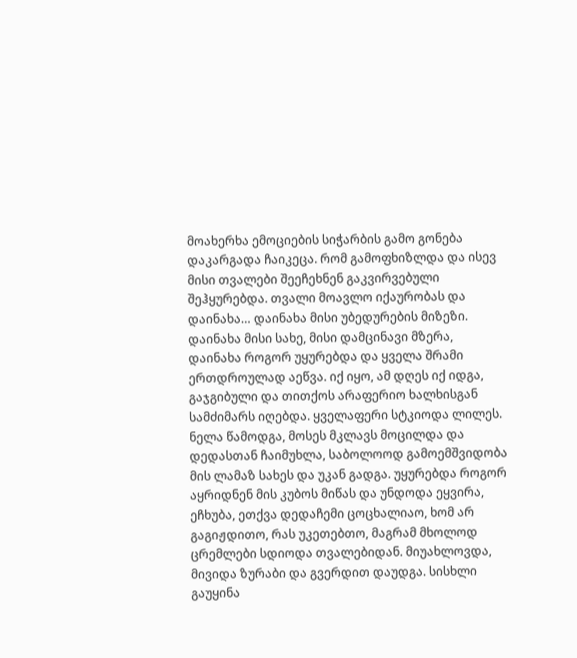მოახერხა ემოციების სიჭარბის გამო გონება დაკარგადა ჩაიკეცა. რომ გამოფხიზლდა და ისევ მისი თვალები შეეჩეხნენ გაკვირვებული შეჰყურებდა. თვალი მოავლო იქაურობას და დაინახა… დაინახა მისი უბედურების მიზეზი. დაინახა მისი სახე, მისი დამცინავი მზერა, დაინახა როგორ უყურებდა და ყველა შრამი ერთდროულად აეწვა. იქ იყო, ამ დღეს იქ იდგა, გაჯგიბული და თითქოს არაფერიო ხალხისგან სამძიმარს იღებდა. ყველაფერი სტკიოდა ლილეს. ნელა წამოდგა, მოსეს მკლავს მოცილდა და დედასთან ჩაიმუხლა, საბოლოოდ გამოემშვიდობა მის ლამაზ სახეს და უკან გადგა. უყურებდა როგორ აყრიდნენ მის კუბოს მიწას და უნდოდა ეყვირა, ეჩხუბა, ეთქვა დედაჩემი ცოცხალიაო, ხომ არ გაგიჟდითო, რას უკეთებთო, მაგრამ მხოლოდ ცრემლები სდიოდა თვალებიდან. მიუახლოვდა, მივიდა ზურაბი და გვერდით დაუდგა. სისხლი გაუყინა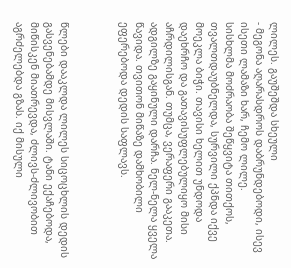ლილეს. გაუშეშდა სხეული
- მეგონა აღარასდროს დაბრუნდებოდი, ისევ ისეთი ლამაზი ხარ, ჩემო ლილე.
სისხლმა მოძრაობა შეწყვიტა თითქოს, თვალთდაუბნელდა, სურვილი ქპნდა იქვე მოეკლა ბიჭი. თავისი ხელით უნდოდა დაეხრჩო და გათავისუფლებულიყო მისი აჩრდილისგან. თუმცა, ვერაფერი გააკეთა. ადგილზე გაყინული დარჩა. ნელ-ნელა ყველა წავიდა. თვითონ მიწაზე დამხობილი ეფერებოდა დედის საფლავს.



წლები დააკლდა ლილეს სიცოცხლის დედის გასვენებამდე მისვლაში. ტანი ექაჩებოდა, მიწისკენ მიათრევდა, ძლივს-ძლივობით აგრძელებდა გზას. იქ მისული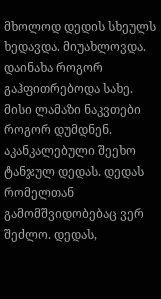მხოლოდ დედის სხეულს ხედავდა. მიუახლოვდა. დაინახა როგორ გაჰფითრებოდა სახე. მისი ლამაზი ნაკვთები როგორ დუმდნენ. აკანკალებული შეეხო ტანჯულ დედას. დედას რომელთან გამომშვიდობებაც ვერ შეძლო. დედას,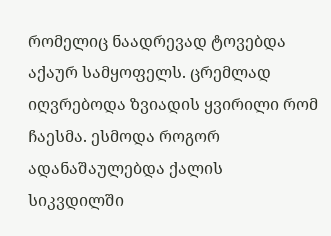რომელიც ნაადრევად ტოვებდა აქაურ სამყოფელს. ცრემლად იღვრებოდა ზვიადის ყვირილი რომ ჩაესმა. ესმოდა როგორ ადანაშაულებდა ქალის სიკვდილში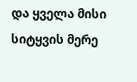და ყველა მისი სიტყვის მერე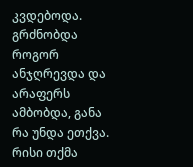კვდებოდა. გრძნობდა როგორ ანჯღრევდა და არაფერს ამბობდა, განა რა უნდა ეთქვა. რისი თქმა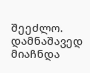შეეძლო. დამნაშავედ მიაჩნდა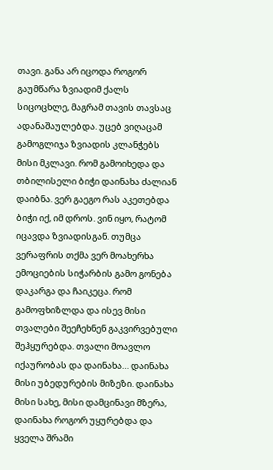თავი. განა არ იცოდა როგორ გაუმწარა ზვიადიმ ქალს სიცოცხლე, მაგრამ თავის თავსაც ადანაშაულებდა. უცებ ვიღაცამ გამოგლიჯა ზვიადის კლანჭებს მისი მკლავი. რომ გამოიხედა და თბილისელი ბიჭი დაინახა ძალიან დაიბნა. ვერ გაეგო რას აკეთებდა ბიჭი იქ, იმ დროს. ვინ იყო, რატომ იცავდა ზვიადისგან. თუმცა ვერაფრის თქმა ვერ მოახერხა ემოციების სიჭარბის გამო გონება დაკარგა და ჩაიკეცა. რომ გამოფხიზლდა და ისევ მისი თვალები შეეჩეხნენ გაკვირვებული შეჰყურებდა. თვალი მოავლო იქაურობას და დაინახა… დაინახა მისი უბედურების მიზეზი. დაინახა მისი სახე, მისი დამცინავი მზერა, დაინახა როგორ უყურებდა და ყველა შრამი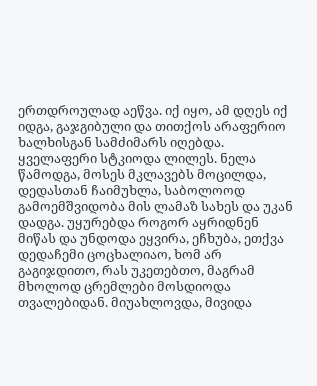ერთდროულად აეწვა. იქ იყო, ამ დღეს იქ იდგა, გაჯგიბული და თითქოს არაფერიო ხალხისგან სამძიმარს იღებდა. ყველაფერი სტკიოდა ლილეს. ნელა წამოდგა, მოსეს მკლავებს მოცილდა, დედასთან ჩაიმუხლა, საბოლოოდ გამოემშვიდობა მის ლამაზ სახეს და უკან დადგა. უყურებდა როგორ აყრიდნენ მიწას და უნდოდა ეყვირა, ეჩხუბა, ეთქვა დედაჩემი ცოცხალიაო, ხომ არ გაგიჯდითო, რას უკეთებთო, მაგრამ მხოლოდ ცრემლები მოსდიოდა თვალებიდან. მიუახლოვდა, მივიდა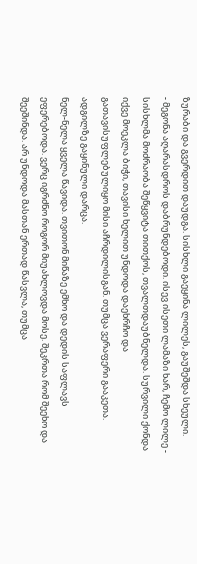ზურაბი და გვერდით დაუდგა. სისხლი გაეყინა ლილეს, გაუშეშდა სხეული.
- მეგონა აღარასდროს დაბრუნდებოდი. ისევ ისეთი ლამაზი ხარ, ჩემო ლილე - სისხლმა მოძრაობა შეწყვიტა თითქოს, თვალთდაუბნელდა. სურვილი ქონდა იქვე მოეკლა ბიჭი, თავისი ხელით უნდოდა დაეხრჩო და გათავისუფლებულიყო მისი აჩრდილისგან. თუმცა ვერაფერი გააკეთა. ადგილზე გაყინული დარცა.
ნელ-ნელა ყველა წავიდა. თვითონ მიწაზე ემხო და დედის საფლავს ეფერებოდა. ვერც იგრძნო როგორ მიუახლოვდა მოსე. შეკრთა რომ შეეხო და შეეშინდა. არ უნდოდა მასთან ერთად წასვლა, თუმცა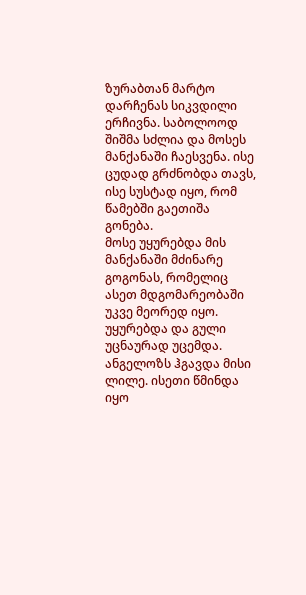ზურაბთან მარტო დარჩენას სიკვდილი ერჩივნა. საბოლოოდ შიშმა სძლია და მოსეს მანქანაში ჩაესვენა. ისე ცუდად გრძნობდა თავს, ისე სუსტად იყო, რომ წამებში გაეთიშა გონება.
მოსე უყურებდა მის მანქანაში მძინარე გოგონას, რომელიც ასეთ მდგომარეობაში უკვე მეორედ იყო. უყურებდა და გული უცნაურად უცემდა. ანგელოზს ჰგავდა მისი ლილე. ისეთი წმინდა იყო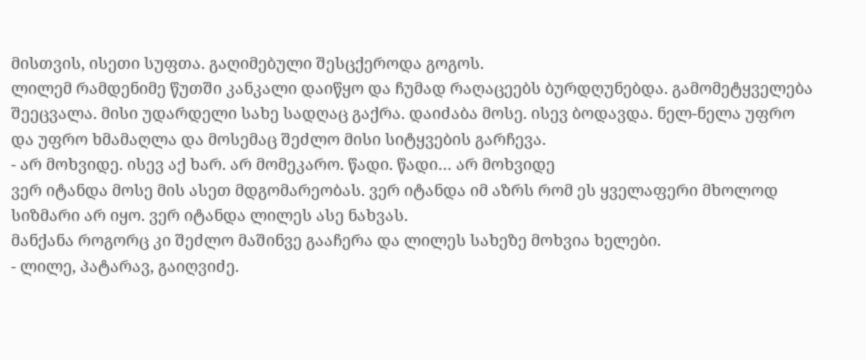მისთვის, ისეთი სუფთა. გაღიმებული შესცქეროდა გოგოს.
ლილემ რამდენიმე წუთში კანკალი დაიწყო და ჩუმად რაღაცეებს ბურდღუნებდა. გამომეტყველება შეეცვალა. მისი უდარდელი სახე სადღაც გაქრა. დაიძაბა მოსე. ისევ ბოდავდა. ნელ-ნელა უფრო და უფრო ხმამაღლა და მოსემაც შეძლო მისი სიტყვების გარჩევა.
- არ მოხვიდე. ისევ აქ ხარ. არ მომეკარო. წადი. წადი… არ მოხვიდე
ვერ იტანდა მოსე მის ასეთ მდგომარეობას. ვერ იტანდა იმ აზრს რომ ეს ყველაფერი მხოლოდ სიზმარი არ იყო. ვერ იტანდა ლილეს ასე ნახვას.
მანქანა როგორც კი შეძლო მაშინვე გააჩერა და ლილეს სახეზე მოხვია ხელები.
- ლილე, პატარავ, გაიღვიძე.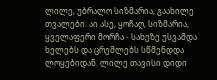ლილე, უბრალო სიზმარია, გაახილე თვალები. აი ასე, ყოჩაღ, სიზმარია, ყველაფერი მორჩა - სახეზე უსვამდა ხელებს და ცრემლებს სწმენდდა ლოყებიდან. ლილე თავისი დიდი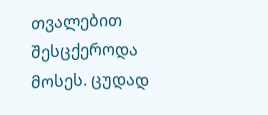თვალებით შესცქეროდა მოსეს. ცუდად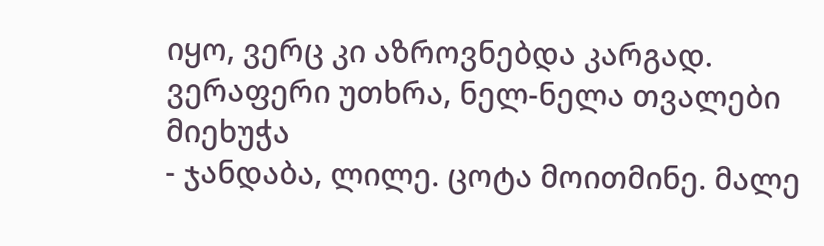იყო, ვერც კი აზროვნებდა კარგად. ვერაფერი უთხრა, ნელ-ნელა თვალები მიეხუჭა
- ჯანდაბა, ლილე. ცოტა მოითმინე. მალე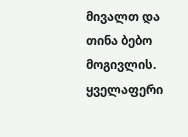მივალთ და თინა ბებო მოგივლის. ყველაფერი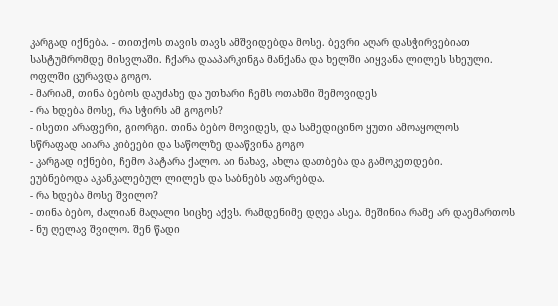კარგად იქნება. - თითქოს თავის თავს ამშვიდებდა მოსე. ბევრი აღარ დასჭირვებიათ სასტუმრომდე მისვლაში. ჩქარა დააპარკინგა მანქანა და ხელში აიყვანა ლილეს სხეული. ოფლში ცურავდა გოგო.
- მარიამ, თინა ბებოს დაუძახე და უთხარი ჩემს ოთახში შემოვიდეს
- რა ხდება მოსე, რა სჭირს ამ გოგოს?
- ისეთი არაფერი, გიორგი. თინა ბებო მოვიდეს, და სამედიცინო ყუთი ამოაყოლოს
სწრაფად აიარა კიბეები და საწოლზე დააწვინა გოგო
- კარგად იქნები, ჩემო პატარა ქალო. აი ნახავ, ახლა დათბება და გამოკეთდები.
ეუბნებოდა აკანკალებულ ლილეს და საბნებს აფარებდა.
- რა ხდება მოსე შვილო?
- თინა ბებო, ძალიან მაღალი სიცხე აქვს. რამდენიმე დღეა ასეა. მეშინია რამე არ დაემართოს
- ნუ ღელავ შვილო. შენ წადი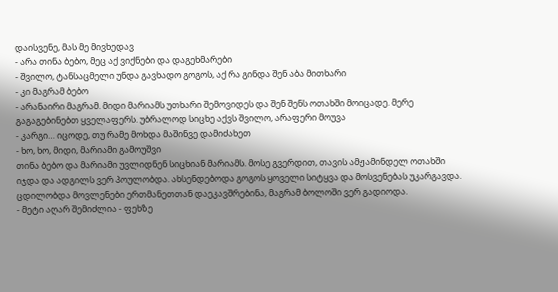დაისვენე, მას მე მივხედავ
- არა თინა ბებო, მეც აქ ვიქნები და დაგეხმარები
- შვილო, ტანსაცმელი უნდა გავხადო გოგოს, აქ რა გინდა შენ აბა მითხარი
- კი მაგრამ ბებო
- არანაირი მაგრამ. მიდი მარიამს უთხარი შემოვიდეს და შენ შენს ოთახში მოიცადე. მერე გაგაგებინებთ ყველაფერს. უბრალოდ სიცხე აქვს შვილო, არაფერი მოუვა
- კარგი… იცოდე, თუ რამე მოხდა მაშინვე დამიძახეთ
- ხო, ხო, მიდი, მარიამი გამოუშვი
თინა ბებო და მარიამი უვლიდნენ სიცხიან მარიამს. მოსე გვერდით, თავის ამჟამინდელ ოთახში იჯდა და ადგილს ვერ პოულობდა. ახსენდებოდა გოგოს ყოველი სიტყვა და მოსვენებას უკარგავდა. ცდილობდა მოვლენები ერთმანეთთან დაეკავშრებინა, მაგრამ ბოლოში ვერ გადიოდა.
- მეტი აღარ შემიძლია - ფეხზე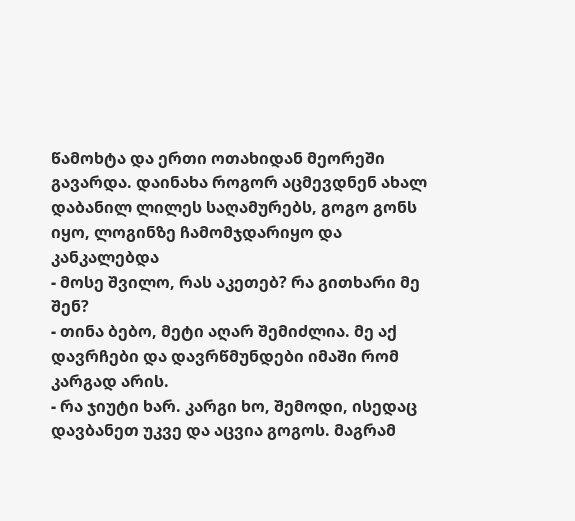წამოხტა და ერთი ოთახიდან მეორეში გავარდა. დაინახა როგორ აცმევდნენ ახალ დაბანილ ლილეს საღამურებს, გოგო გონს იყო, ლოგინზე ჩამომჯდარიყო და კანკალებდა
- მოსე შვილო, რას აკეთებ? რა გითხარი მე შენ?
- თინა ბებო, მეტი აღარ შემიძლია. მე აქ დავრჩები და დავრწმუნდები იმაში რომ კარგად არის.
- რა ჯიუტი ხარ. კარგი ხო, შემოდი, ისედაც დავბანეთ უკვე და აცვია გოგოს. მაგრამ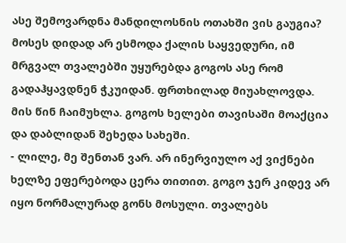ასე შემოვარდნა მანდილოსნის ოთახში ვის გაუგია?
მოსეს დიდად არ ესმოდა ქალის საყვედური, იმ მრგვალ თვალებში უყურებდა გოგოს ასე რომ გადაჰყავდნენ ჭკუიდან. ფრთხილად მიუახლოვდა. მის წინ ჩაიმუხლა. გოგოს ხელები თავისაში მოაქცია და დაბლიდან შეხედა სახეში.
- ლილე, მე შენთან ვარ. არ ინერვიულო აქ ვიქნები
ხელზე ეფერებოდა ცერა თითით. გოგო ჯერ კიდევ არ იყო ნორმალურად გონს მოსული. თვალებს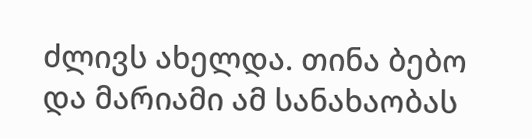ძლივს ახელდა. თინა ბებო და მარიამი ამ სანახაობას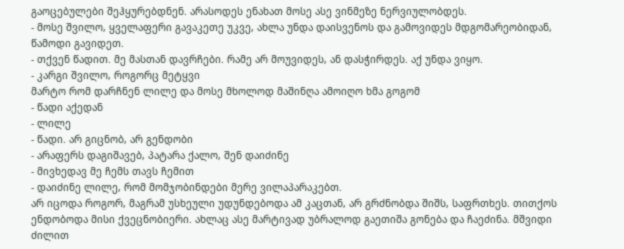გაოცებულები შეჰყურებდნენ. არასოდეს ენახათ მოსე ასე ვინმეზე ნერვიულობდეს.
- მოსე შვილო, ყველაფერი გავაკეთე უკვე, ახლა უნდა დაისვენოს და გამოვიდეს მდგომარეობიდან, წამოდი გავიდეთ.
- თქვენ წადით. მე მასთან დავრჩები. რამე არ მოუვიდეს, ან დასჭირდეს. აქ უნდა ვიყო.
- კარგი შვილო, როგორც მეტყვი
მარტო რომ დარჩნენ ლილე და მოსე მხოლოდ მაშინღა ამოიღო ხმა გოგომ
- წადი აქედან
- ლილე
- წადი. არ გიცნობ, არ გენდობი
- არაფერს დაგიშავებ, პატარა ქალო, შენ დაიძინე
- მივხედავ მე ჩემს თავს ჩემით
- დაიძინე ლილე, რომ მომჯობინდები მერე ვილაპარაკებთ.
არ იცოდა როგორ, მაგრამ უსხეული უდუნდებოდა ამ კაცთან, არ გრძნობდა შიშს, საფრთხეს. თითქოს ენდობოდა მისი ქვეცნობიერი. ახლაც ასე მარტივად უბრალოდ გაეთიშა გონება და ჩაეძინა. მშვიდი ძილით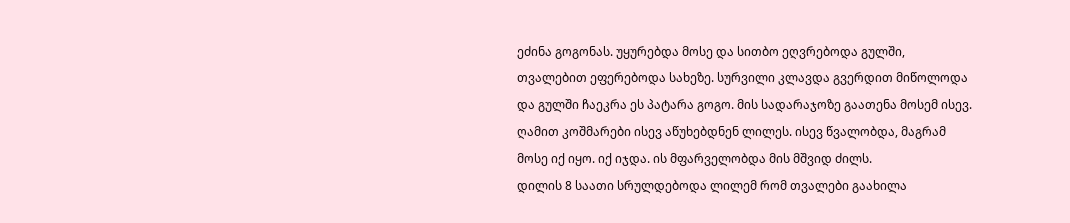ეძინა გოგონას. უყურებდა მოსე და სითბო ეღვრებოდა გულში, თვალებით ეფერებოდა სახეზე. სურვილი კლავდა გვერდით მიწოლოდა და გულში ჩაეკრა ეს პატარა გოგო. მის სადარაჯოზე გაათენა მოსემ ისევ. ღამით კოშმარები ისევ აწუხებდნენ ლილეს. ისევ წვალობდა, მაგრამ მოსე იქ იყო. იქ იჯდა. ის მფარველობდა მის მშვიდ ძილს.
დილის 8 საათი სრულდებოდა ლილემ რომ თვალები გაახილა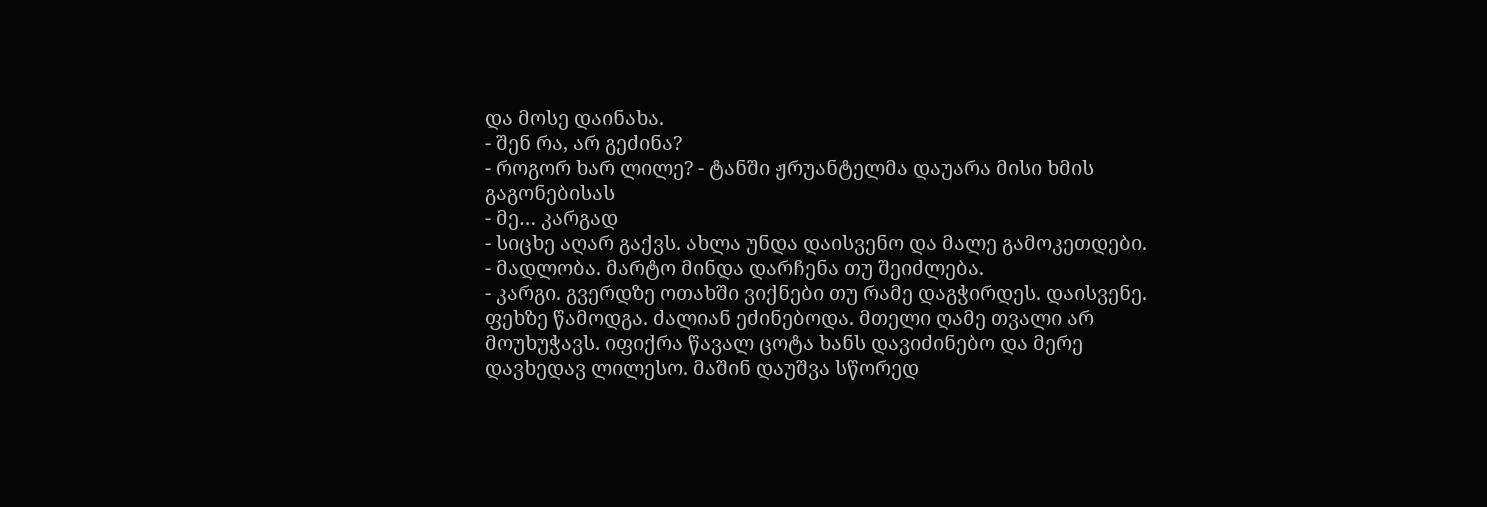და მოსე დაინახა.
- შენ რა, არ გეძინა?
- როგორ ხარ ლილე? - ტანში ჟრუანტელმა დაუარა მისი ხმის გაგონებისას
- მე… კარგად
- სიცხე აღარ გაქვს. ახლა უნდა დაისვენო და მალე გამოკეთდები.
- მადლობა. მარტო მინდა დარჩენა თუ შეიძლება.
- კარგი. გვერდზე ოთახში ვიქნები თუ რამე დაგჭირდეს. დაისვენე.
ფეხზე წამოდგა. ძალიან ეძინებოდა. მთელი ღამე თვალი არ მოუხუჭავს. იფიქრა წავალ ცოტა ხანს დავიძინებო და მერე დავხედავ ლილესო. მაშინ დაუშვა სწორედ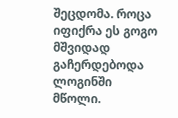შეცდომა. როცა იფიქრა ეს გოგო მშვიდად გაჩერდებოდა ლოგინში მწოლი.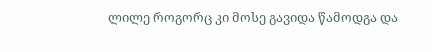ლილე როგორც კი მოსე გავიდა წამოდგა და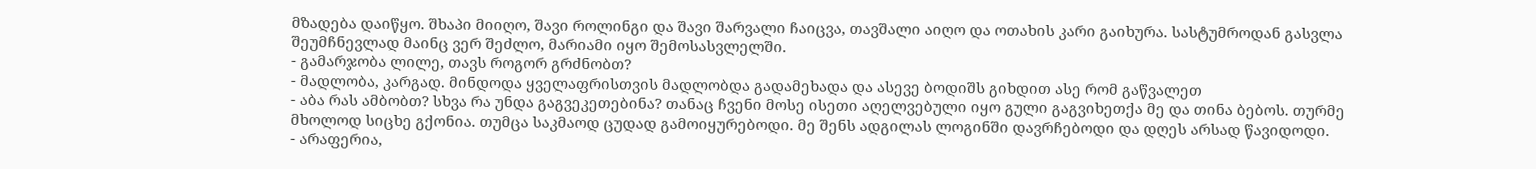მზადება დაიწყო. შხაპი მიიღო, შავი როლინგი და შავი შარვალი ჩაიცვა, თავშალი აიღო და ოთახის კარი გაიხურა. სასტუმროდან გასვლა შეუმჩნევლად მაინც ვერ შეძლო, მარიამი იყო შემოსასვლელში.
- გამარჯობა ლილე, თავს როგორ გრძნობთ?
- მადლობა, კარგად. მინდოდა ყველაფრისთვის მადლობდა გადამეხადა და ასევე ბოდიშს გიხდით ასე რომ გაწვალეთ
- აბა რას ამბობთ? სხვა რა უნდა გაგვეკეთებინა? თანაც ჩვენი მოსე ისეთი აღელვებული იყო გული გაგვიხეთქა მე და თინა ბებოს. თურმე მხოლოდ სიცხე გქონია. თუმცა საკმაოდ ცუდად გამოიყურებოდი. მე შენს ადგილას ლოგინში დავრჩებოდი და დღეს არსად წავიდოდი.
- არაფერია,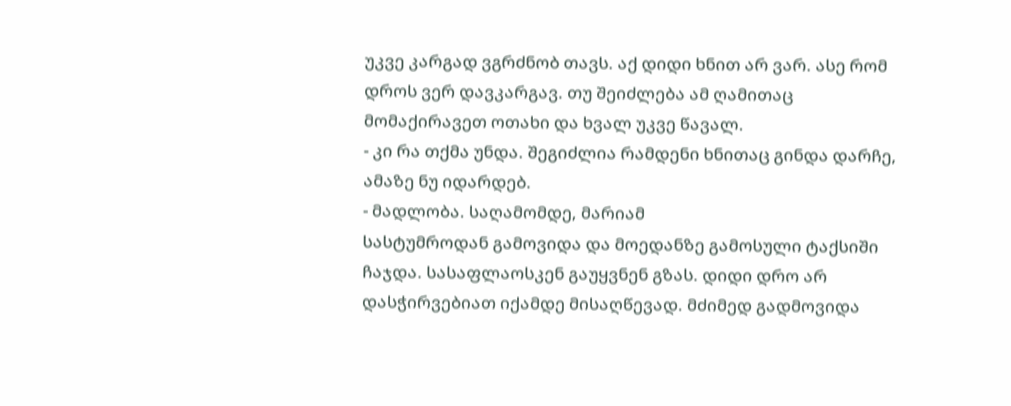უკვე კარგად ვგრძნობ თავს. აქ დიდი ხნით არ ვარ. ასე რომ დროს ვერ დავკარგავ. თუ შეიძლება ამ ღამითაც მომაქირავეთ ოთახი და ხვალ უკვე წავალ.
- კი რა თქმა უნდა. შეგიძლია რამდენი ხნითაც გინდა დარჩე, ამაზე ნუ იდარდებ.
- მადლობა. საღამომდე, მარიამ
სასტუმროდან გამოვიდა და მოედანზე გამოსული ტაქსიში ჩაჯდა. სასაფლაოსკენ გაუყვნენ გზას. დიდი დრო არ დასჭირვებიათ იქამდე მისაღწევად. მძიმედ გადმოვიდა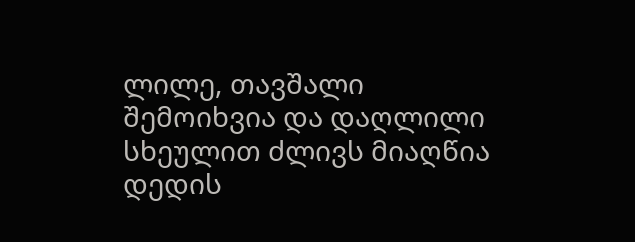ლილე, თავშალი შემოიხვია და დაღლილი სხეულით ძლივს მიაღწია დედის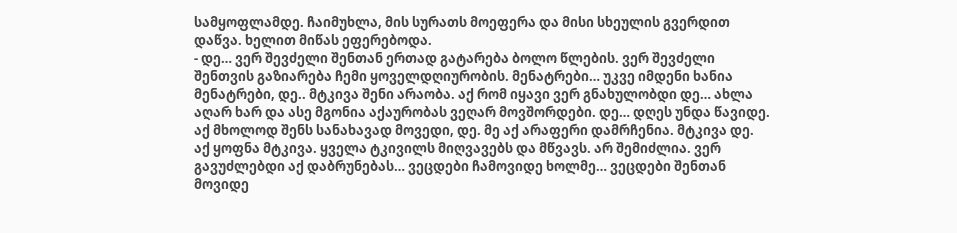სამყოფლამდე. ჩაიმუხლა, მის სურათს მოეფერა და მისი სხეულის გვერდით დაწვა. ხელით მიწას ეფერებოდა.
- დე… ვერ შევძელი შენთან ერთად გატარება ბოლო წლების. ვერ შევძელი შენთვის გაზიარება ჩემი ყოველდღიურობის. მენატრები… უკვე იმდენი ხანია მენატრები, დე.. მტკივა შენი არაობა. აქ რომ იყავი ვერ გნახულობდი დე… ახლა აღარ ხარ და ასე მგონია აქაურობას ვეღარ მოვშორდები. დე… დღეს უნდა წავიდე. აქ მხოლოდ შენს სანახავად მოვედი, დე. მე აქ არაფერი დამრჩენია. მტკივა დე. აქ ყოფნა მტკივა. ყველა ტკივილს მიღვავებს და მწვავს. არ შემიძლია. ვერ გავუძლებდი აქ დაბრუნებას… ვეცდები ჩამოვიდე ხოლმე… ვეცდები შენთან მოვიდე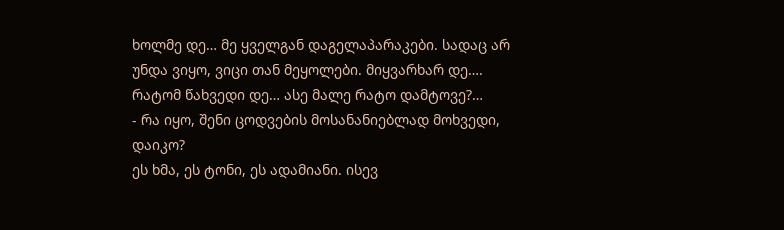ხოლმე დე… მე ყველგან დაგელაპარაკები. სადაც არ უნდა ვიყო, ვიცი თან მეყოლები. მიყვარხარ დე…. რატომ წახვედი დე… ასე მალე რატო დამტოვე?…
- რა იყო, შენი ცოდვების მოსანანიებლად მოხვედი, დაიკო?
ეს ხმა, ეს ტონი, ეს ადამიანი. ისევ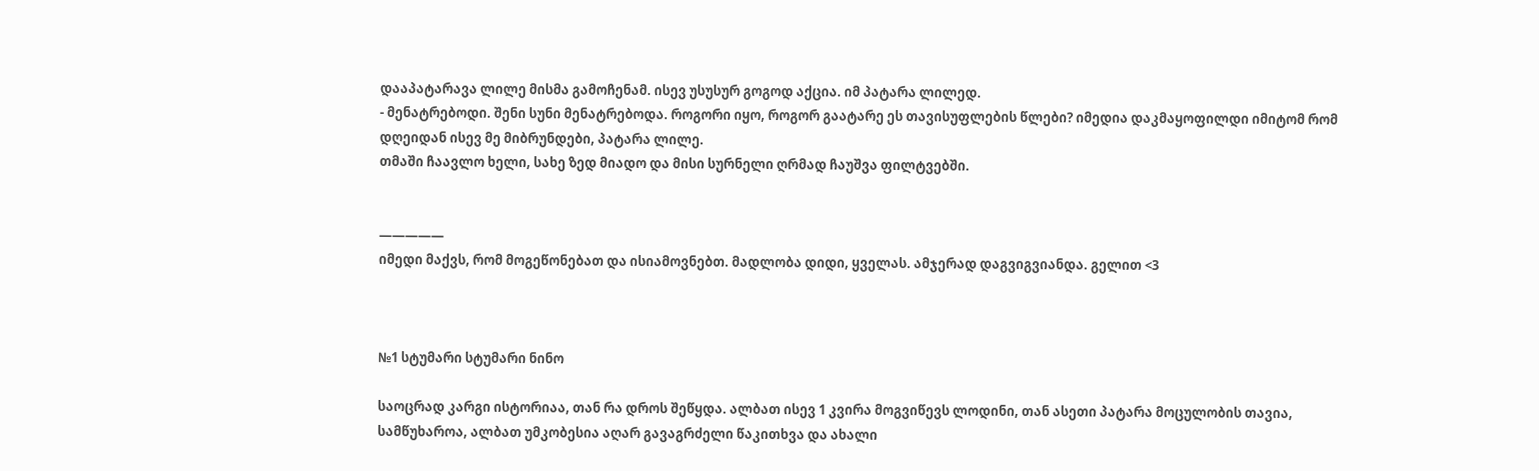დააპატარავა ლილე მისმა გამოჩენამ. ისევ უსუსურ გოგოდ აქცია. იმ პატარა ლილედ.
- მენატრებოდი. შენი სუნი მენატრებოდა. როგორი იყო, როგორ გაატარე ეს თავისუფლების წლები? იმედია დაკმაყოფილდი იმიტომ რომ დღეიდან ისევ მე მიბრუნდები, პატარა ლილე.
თმაში ჩაავლო ხელი, სახე ზედ მიადო და მისი სურნელი ღრმად ჩაუშვა ფილტვებში.


—————
იმედი მაქვს, რომ მოგეწონებათ და ისიამოვნებთ. მადლობა დიდი, ყველას. ამჯერად დაგვიგვიანდა. გელით <3



№1 სტუმარი სტუმარი ნინო

საოცრად კარგი ისტორიაა, თან რა დროს შეწყდა. ალბათ ისევ 1 კვირა მოგვიწევს ლოდინი, თან ასეთი პატარა მოცულობის თავია, სამწუხაროა, ალბათ უმკობესია აღარ გავაგრძელი წაკითხვა და ახალი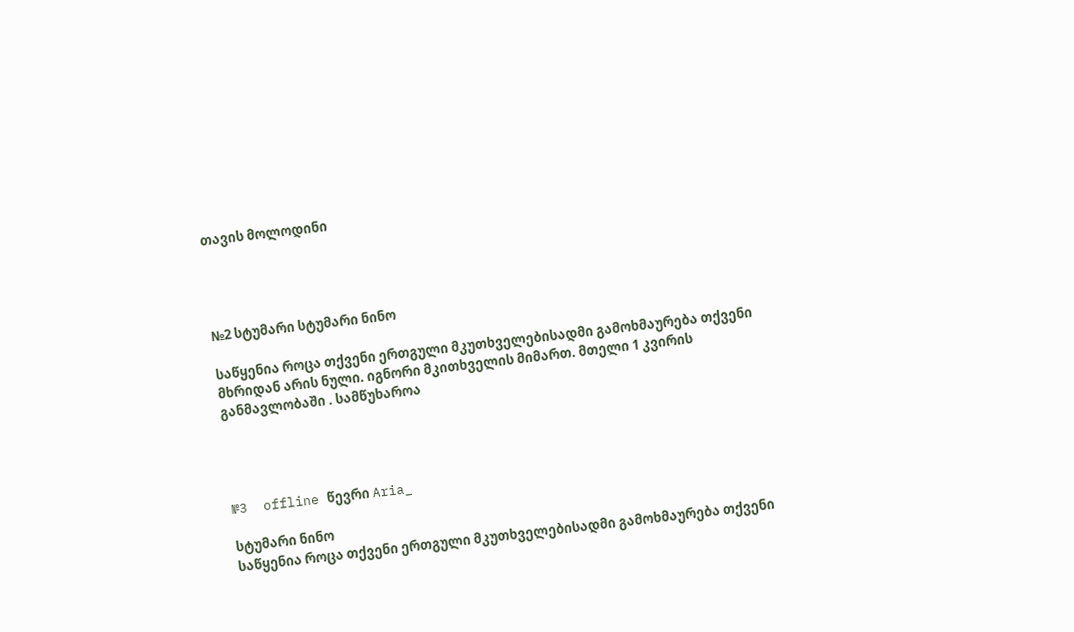თავის მოლოდინი




№2 სტუმარი სტუმარი ნინო

საწყენია როცა თქვენი ერთგული მკუთხველებისადმი გამოხმაურება თქვენი მხრიდან არის ნული. იგნორი მკითხველის მიმართ. მთელი 1 კვირის განმავლობაში . სამწუხაროა




№3  offline წევრი Aria_

სტუმარი ნინო
საწყენია როცა თქვენი ერთგული მკუთხველებისადმი გამოხმაურება თქვენი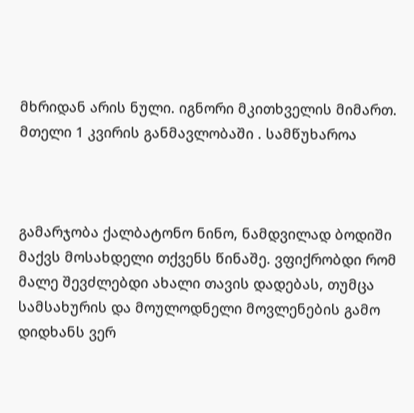მხრიდან არის ნული. იგნორი მკითხველის მიმართ. მთელი 1 კვირის განმავლობაში . სამწუხაროა



გამარჯობა ქალბატონო ნინო, ნამდვილად ბოდიში მაქვს მოსახდელი თქვენს წინაშე. ვფიქრობდი რომ მალე შევძლებდი ახალი თავის დადებას, თუმცა სამსახურის და მოულოდნელი მოვლენების გამო დიდხანს ვერ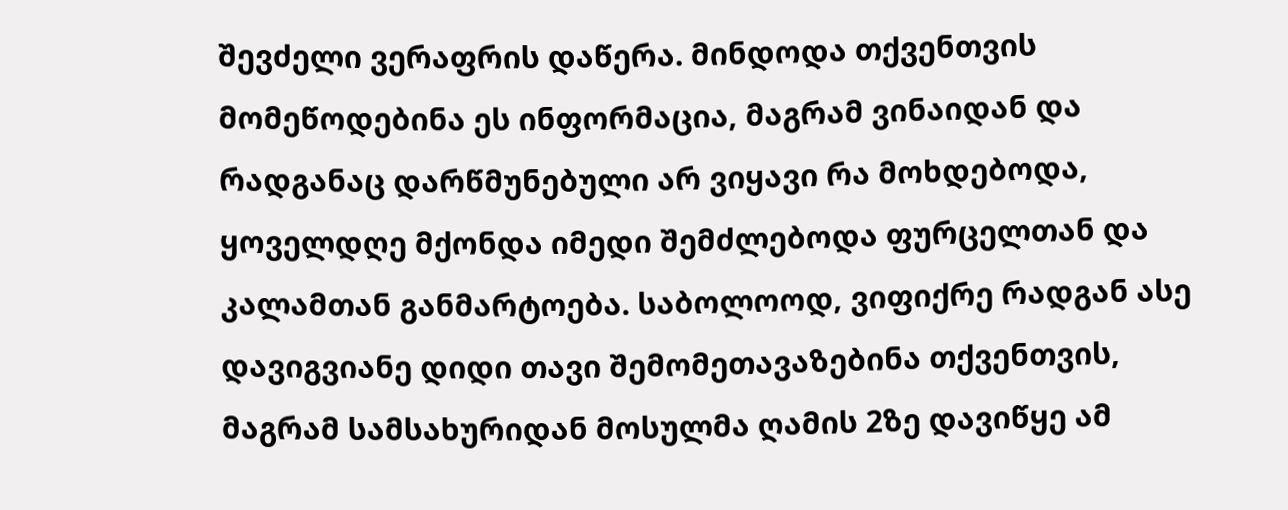შევძელი ვერაფრის დაწერა. მინდოდა თქვენთვის მომეწოდებინა ეს ინფორმაცია, მაგრამ ვინაიდან და რადგანაც დარწმუნებული არ ვიყავი რა მოხდებოდა, ყოველდღე მქონდა იმედი შემძლებოდა ფურცელთან და კალამთან განმარტოება. საბოლოოდ, ვიფიქრე რადგან ასე დავიგვიანე დიდი თავი შემომეთავაზებინა თქვენთვის, მაგრამ სამსახურიდან მოსულმა ღამის 2ზე დავიწყე ამ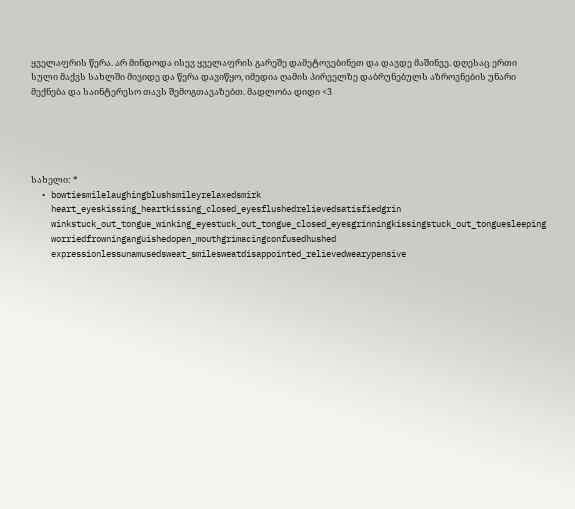ყველაფრის წერა. არ მინდოდა ისევ ყველაფრის გარეშე დამეტოვებინეთ და დავდე მაშინვე. დღესაც ერთი სული მაქვს სახლში მივიდე და წერა დავიწყო, იმედია ღამის პირველზე დაბრუნებულს აზროვნების უნარი მექნება და საინტერესო თავს შემოგთავაზებთ. მადლობა დიდი <3





სახელი: *
  • bowtiesmilelaughingblushsmileyrelaxedsmirk
    heart_eyeskissing_heartkissing_closed_eyesflushedrelievedsatisfiedgrin
    winkstuck_out_tongue_winking_eyestuck_out_tongue_closed_eyesgrinningkissingstuck_out_tonguesleeping
    worriedfrowninganguishedopen_mouthgrimacingconfusedhushed
    expressionlessunamusedsweat_smilesweatdisappointed_relievedwearypensive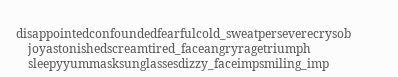disappointedconfoundedfearfulcold_sweatperseverecrysob
    joyastonishedscreamtired_faceangryragetriumph
    sleepyyummasksunglassesdizzy_faceimpsmiling_imp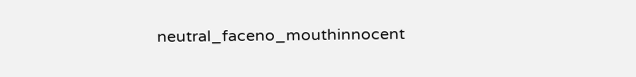neutral_faceno_mouthinnocent